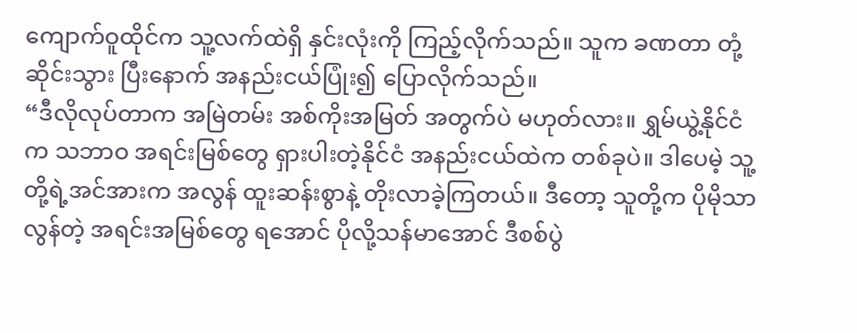ကျောက်ဝူထိုင်က သူ့လက်ထဲရှိ နှင်းလုံးကို ကြည့်လိုက်သည်။ သူက ခဏတာ တုံ့ဆိုင်းသွား ပြီးနောက် အနည်းငယ်ပြုံး၍ ပြောလိုက်သည်။
“ဒီလိုလုပ်တာက အမြဲတမ်း အစ်ကိုးအမြတ် အတွက်ပဲ မဟုတ်လား။ ရွှမ်ယွဲ့နိုင်ငံက သဘာဝ အရင်းမြစ်တွေ ရှားပါးတဲ့နိုင်ငံ အနည်းငယ်ထဲက တစ်ခုပဲ။ ဒါပေမဲ့ သူ့တို့ရဲ့အင်အားက အလွန် ထူးဆန်းစွာနဲ့ တိုးလာခဲ့ကြတယ်။ ဒီတော့ သူတို့က ပိုမိုသာလွန်တဲ့ အရင်းအမြစ်တွေ ရအောင် ပိုလို့သန်မာအောင် ဒီစစ်ပွဲ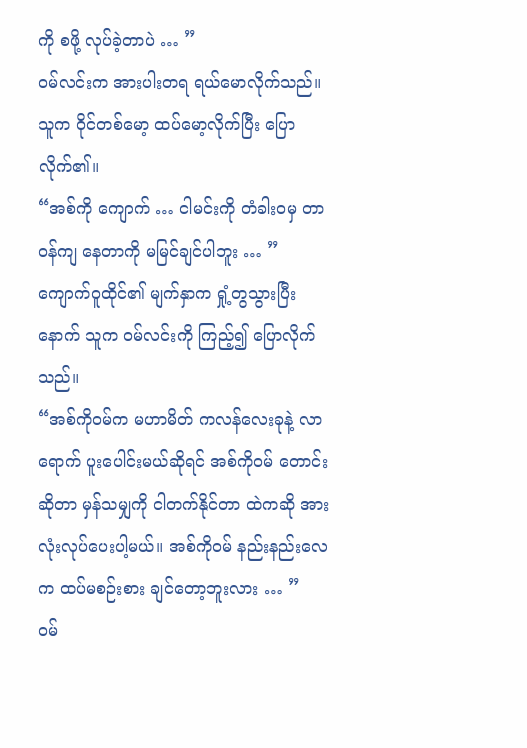ကို စဖို့ လုပ်ခဲ့တာပဲ … ”
ဝမ်လင်းက အားပါးတရ ရယ်မောလိုက်သည်။ သူက ဝိုင်တစ်မော့ ထပ်မော့လိုက်ပြီး ပြောလိုက်၏။
“အစ်ကို ကျောက် … ငါမင်းကို တံခါးဝမှ တာဝန်ကျ နေတာကို မမြင်ချင်ပါဘူး … ”
ကျောက်ဝူထိုင်၏ မျက်နှာက ရှုံ့တွသွားပြီးနောက် သူက ဝမ်လင်းကို ကြည့်၍ ပြောလိုက်သည်။
“အစ်ကိုဝမ်က မဟာမိတ် ကလန်လေးခုနဲ့ လာရောက် ပူးပေါင်းမယ်ဆိုရင် အစ်ကိုဝမ် တောင်းဆိုတာ မှန်သမျှကို ငါတက်နိုင်တာ ထဲကဆို အားလုံးလုပ်ပေးပါ့မယ်။ အစ်ကိုဝမ် နည်းနည်းလေက ထပ်မစဉ်းစား ချင်တော့ဘူးလား … ”
ဝမ်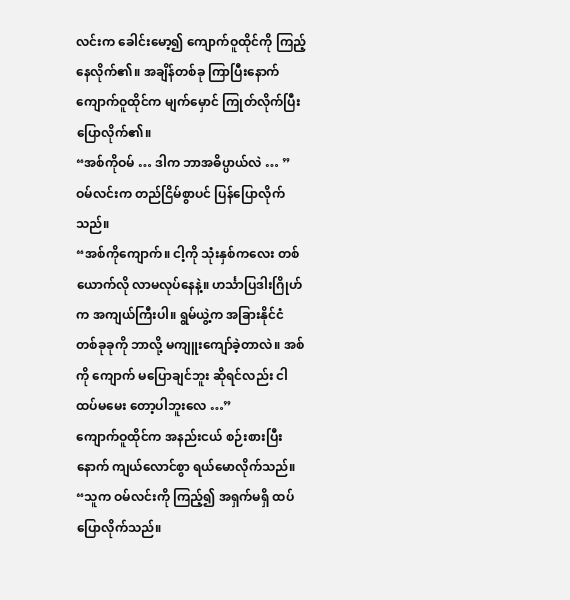လင်းက ခေါင်းမော့၍ ကျောက်ဝူထိုင်ကို ကြည့်နေလိုက်၏။ အချိန်တစ်ခု ကြာပြီးနောက် ကျောက်ဝူထိုင်က မျက်မှောင် ကြုတ်လိုက်ပြီး ပြောလိုက်၏။
“အစ်ကိုဝမ် … ဒါက ဘာအဓိပ္ပာယ်လဲ … ”
ဝမ်လင်းက တည်ငြိမ်စွာပင် ပြန်ပြောလိုက်သည်။
“အစ်ကိုကျောက်။ ငါ့ကို သုံးနှစ်ကလေး တစ်ယောက်လို လာမလုပ်နေနဲ့။ ဟင်္သာပြဒါးဂြိုဟ်က အကျယ်ကြီးပါ။ ရွမ်ယွဲ့က အခြားနိုင်ငံ တစ်ခုခုကို ဘာလို့ မကျူးကျော်ခဲ့တာလဲ။ အစ်ကို ကျောက် မပြောချင်ဘူး ဆိုရင်လည်း ငါထပ်မမေး တော့ပါဘူးလေ …”
ကျောက်ဝူထိုင်က အနည်းငယ် စဉ်းစားပြီးနောက် ကျယ်လောင်စွာ ရယ်မောလိုက်သည်။
“သူက ဝမ်လင်းကို ကြည့်၍ အရှက်မရှိ ထပ်ပြောလိုက်သည်။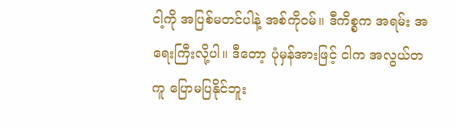ငါ့ကို အပြစ်မတင်ပါနဲ့ အစ်ကိုဝမ်။ ဒီကိစ္စက အရမ်း အရေးကြီးလို့ပါ။ ဒီတော့ ပုံမှန်အားဖြင့် ငါက အလွယ်တကူ ပြောမပြနိုင်ဘူး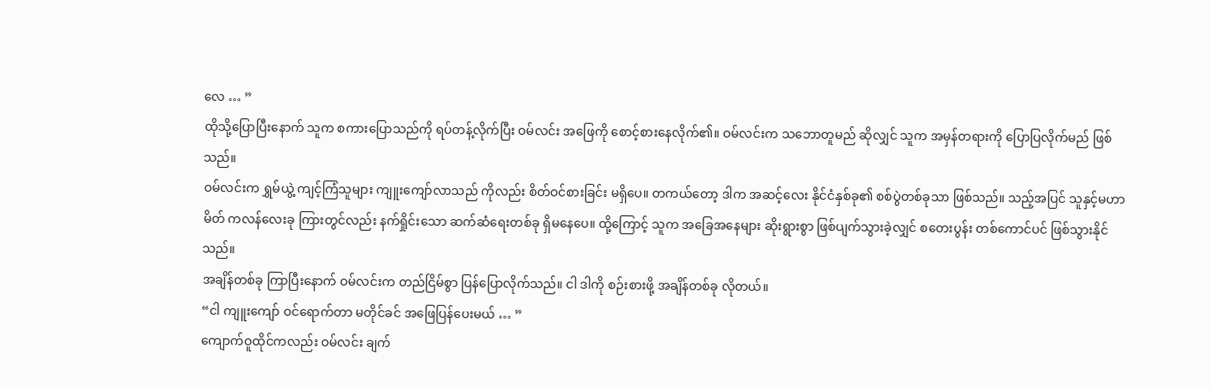လေ … ”
ထိုသို့ပြောပြီးနောက် သူက စကားပြောသည်ကို ရပ်တန့်လိုက်ပြီး ဝမ်လင်း အဖြေကို စောင့်စားနေလိုက်၏။ ဝမ်လင်းက သဘောတူမည် ဆိုလျှင် သူက အမှန်တရားကို ပြောပြလိုက်မည် ဖြစ်သည်။
ဝမ်လင်းက ရွှမ်ယွဲ့ ကျင့်ကြံသူများ ကျူးကျော်လာသည် ကိုလည်း စိတ်ဝင်စားခြင်း မရှိပေ။ တကယ်တော့ ဒါက အဆင့်လေး နိုင်ငံနှစ်ခု၏ စစ်ပွဲတစ်ခုသာ ဖြစ်သည်။ သည့်အပြင် သူနှင့်မဟာမိတ် ကလန်လေးခု ကြားတွင်လည်း နက်ရှိုင်းသော ဆက်ဆံရေးတစ်ခု ရှိမနေပေ။ ထို့ကြောင့် သူက အခြေအနေများ ဆိုးရွားစွာ ဖြစ်ပျက်သွားခဲ့လျှင် စတေးပွန်း တစ်ကောင်ပင် ဖြစ်သွားနိုင်သည်။
အချိန်တစ်ခု ကြာပြီးနောက် ဝမ်လင်းက တည်ငြိမ်စွာ ပြန်ပြောလိုက်သည်။ ငါ ဒါကို စဉ်းစားဖို့ အချိန်တစ်ခု လိုတယ်။
“ငါ ကျူးကျော် ဝင်ရောက်တာ မတိုင်ခင် အဖြေပြန်ပေးမယ် … ”
ကျောက်ဝူထိုင်ကလည်း ဝမ်လင်း ချက်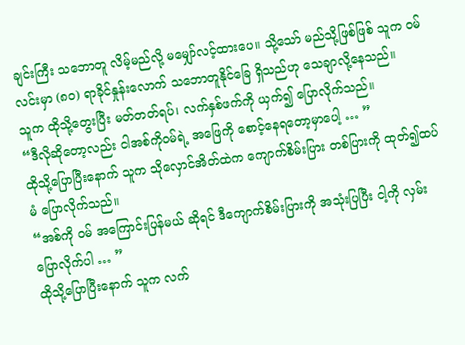ချင်းကြီး သဘောတူ လိမ့်မည်လို့ မမျှော်လင့်ထားပေ။ သို့သော် မည်သို့ဖြစ်ဖြစ် သူက ဝမ်လင်းမှာ (၈၀) ရာခိုင်နှုန်းလောက် သဘောတူနိုင်ခြေ ရှိသည်ဟု သေချာလို့နေသည်။
သူက ထိုသို့တွေးပြီး မတ်တတ်ရပ်၊ လက်နှစ်ဖက်ကို ယှက်၍ ပြောလိုက်သည်။
“ဒီလိုဆိုတော့လည်း ငါအစ်ကိုဝမ်ရဲ့ အဖြေကို စောင့်နေရတော့မှာပေါ့ … ”
ထိုသို့ပြောပြီးနောက် သူက သိုလှောင်အိတ်ထဲက ကျောက်စိမ်းပြား တစ်ပြားကို ထုတ်၍ထပ်မံ ပြောလိုက်သည်။
“အစ်ကို ဝမ် အကြောင်းပြန်မယ် ဆိုရင် ဒီကျောက်စိမ်းပြားကို အသုံးပြပြီး ငါ့ကို လှမ်းပြောလိုက်ပါ … ”
ထိုသို့ပြောပြီးနောက် သူက လက်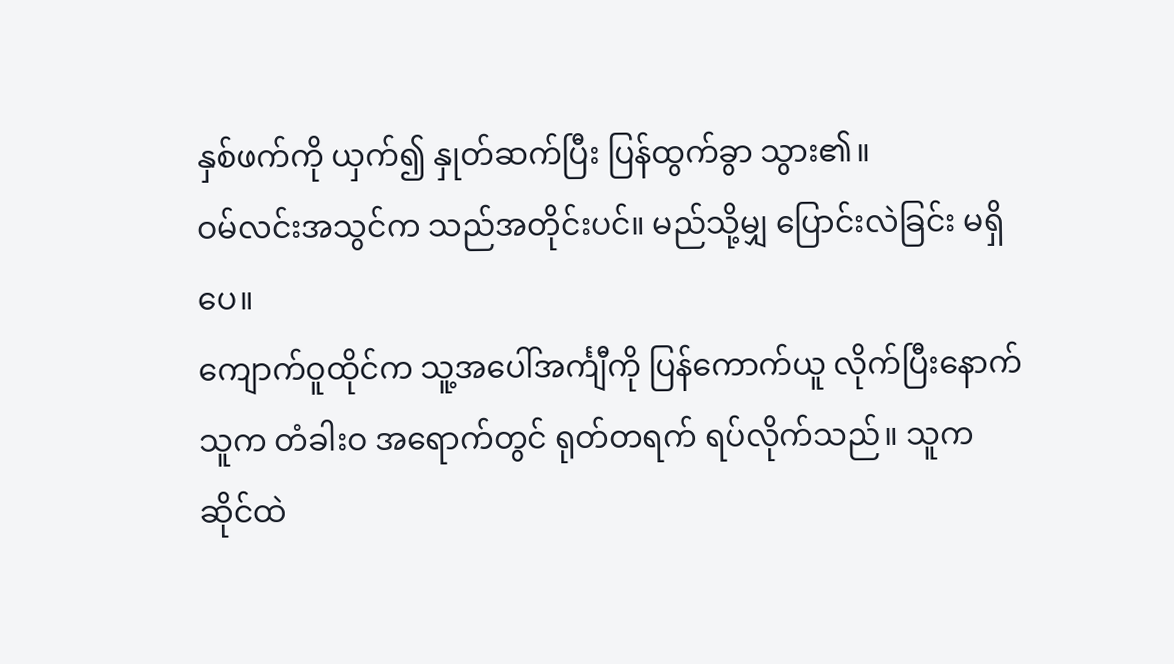နှစ်ဖက်ကို ယှက်၍ နှုတ်ဆက်ပြီး ပြန်ထွက်ခွာ သွား၏။
ဝမ်လင်းအသွင်က သည်အတိုင်းပင်။ မည်သို့မျှ ပြောင်းလဲခြင်း မရှိပေ။
ကျောက်ဝူထိုင်က သူ့အပေါ်အင်္ကျီကို ပြန်ကောက်ယူ လိုက်ပြီးနောက် သူက တံခါးဝ အရောက်တွင် ရုတ်တရက် ရပ်လိုက်သည်။ သူက ဆိုင်ထဲ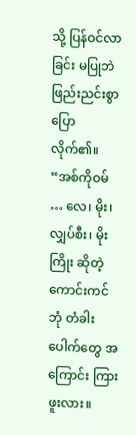သို့ ပြန်ဝင်လာခြင်း မပြုဘဲ ဖြည်းညင်းစွာ ပြောလိုက်၏။
“အစ်ကိုဝမ် … လေ၊ မိုး၊ လျှပ်စီး၊ မိုးကြိုး ဆိုတဲ့ ကောင်းကင်ဘုံ တံခါးပေါက်တွေ အကြောင်း ကြားဖူးလား။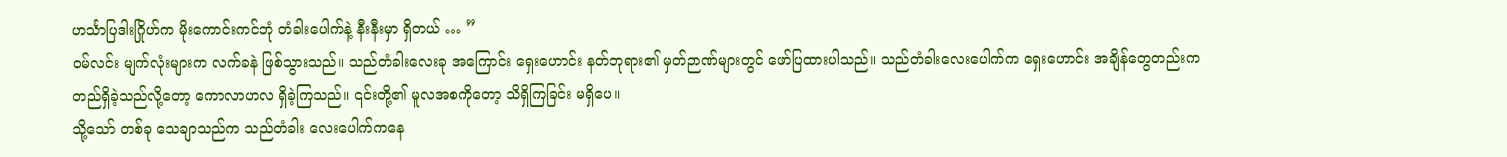ဟင်္သာပြဒါးဂြိုဟ်က မိုးကောင်းကင်ဘုံ တံခါးပေါက်နဲ့ နီးနီးမှာ ရှိတယ် … ”
ဝမ်လင်း မျက်လုံးများက လက်ခနဲ ဖြစ်သွားသည်။ သည်တံခါးလေးခု အကြောင်း ရှေးဟောင်း နတ်ဘုရား၏ မှတ်ဉာဏ်များတွင် ဖော်ပြထားပါသည်။ သည်တံခါးလေးပေါက်က ရှေးဟောင်း အချိန်တွေတည်းက တည်ရှိခဲ့သည်လို့တော့ ကောလာဟလ ရှိခဲ့ကြသည်။ ၎င်းတို့၏ မူလအစကိုတော့ သိရှိကြခြင်း မရှိပေ။
သို့သော် တစ်ခု သေချာသည်က သည်တံခါး လေးပေါက်ကနေ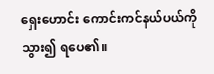ရှေးဟောင်း ကောင်းကင်နယ်ပယ်ကို သွား၍ ရပေ၏။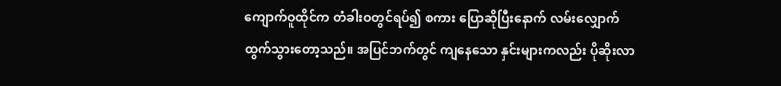ကျောက်ဝူထိုင်က တံခါးဝတွင်ရပ်၍ စကား ပြောဆိုပြီးနောက် လမ်းလျှောက် ထွက်သွားတော့သည်။ အပြင်ဘက်တွင် ကျနေသော နှင်းများကလည်း ပိုဆိုးလာ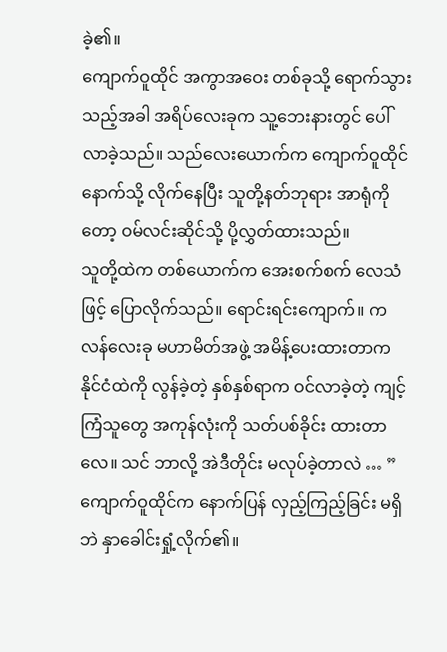ခဲ့၏။
ကျောက်ဝူထိုင် အကွာအဝေး တစ်ခုသို့ ရောက်သွားသည့်အခါ အရိပ်လေးခုက သူ့ဘေးနားတွင် ပေါ်လာခဲ့သည်။ သည်လေးယောက်က ကျောက်ဝူထိုင်နောက်သို့ လိုက်နေပြီး သူတို့နတ်ဘုရား အာရုံကိုတော့ ဝမ်လင်းဆိုင်သို့ ပို့လွှတ်ထားသည်။
သူတို့ထဲက တစ်ယောက်က အေးစက်စက် လေသံဖြင့် ပြောလိုက်သည်။ ရောင်းရင်းကျောက်။ ကလန်လေးခု မဟာမိတ်အဖွဲ့ အမိန့်ပေးထားတာက နိုင်ငံထဲကို လွန်ခဲ့တဲ့ နှစ်နှစ်ရာက ဝင်လာခဲ့တဲ့ ကျင့်ကြံသူတွေ အကုန်လုံးကို သတ်ပစ်ခိုင်း ထားတာလေ။ သင် ဘာလို့ အဲဒီတိုင်း မလုပ်ခဲ့တာလဲ … ”
ကျောက်ဝူထိုင်က နောက်ပြန် လှည့်ကြည့်ခြင်း မရှိဘဲ နှာခေါင်းရှုံ့လိုက်၏။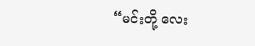“မင်းတို့ လေး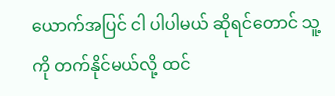ယောက်အပြင် ငါ ပါပါမယ် ဆိုရင်တောင် သူ့ကို တက်နိုင်မယ်လို့ ထင်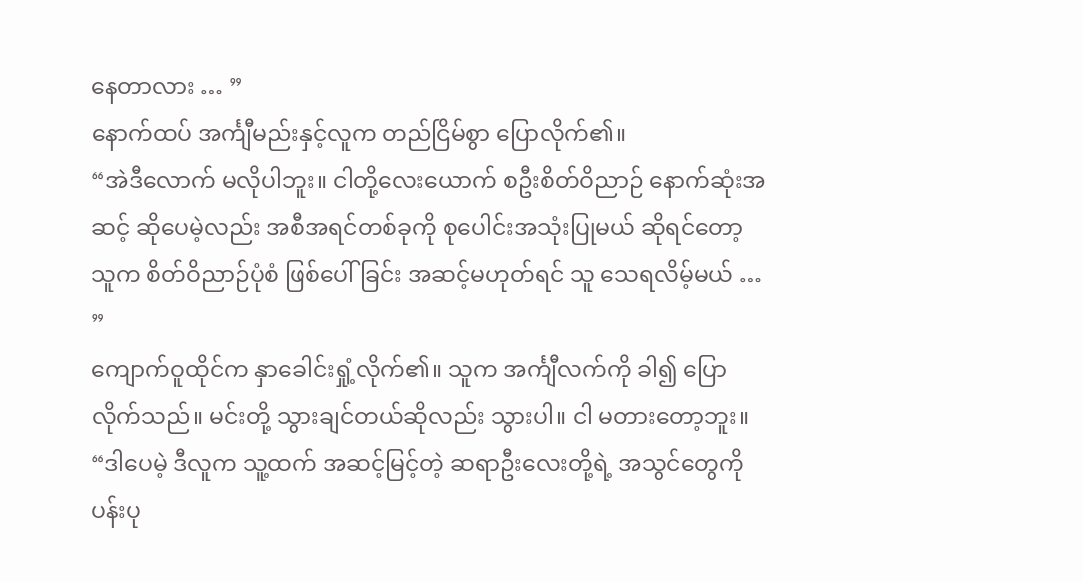နေတာလား … ”
နောက်ထပ် အင်္ကျီမည်းနှင့်လူက တည်ငြိမ်စွာ ပြောလိုက်၏။
“အဲဒီလောက် မလိုပါဘူး။ ငါတို့လေးယောက် စဦးစိတ်ဝိညာဉ် နောက်ဆုံးအဆင့် ဆိုပေမဲ့လည်း အစီအရင်တစ်ခုကို စုပေါင်းအသုံးပြုမယ် ဆိုရင်တော့ သူက စိတ်ဝိညာဉ်ပုံစံ ဖြစ်ပေါ်ခြင်း အဆင့်မဟုတ်ရင် သူ သေရလိမ့်မယ် … ”
ကျောက်ဝူထိုင်က နှာခေါင်းရှုံ့လိုက်၏။ သူက အင်္ကျီလက်ကို ခါ၍ ပြောလိုက်သည်။ မင်းတို့ သွားချင်တယ်ဆိုလည်း သွားပါ။ ငါ မတားတော့ဘူး။
“ဒါပေမဲ့ ဒီလူက သူ့ထက် အဆင့်မြင့်တဲ့ ဆရာဦးလေးတို့ရဲ့ အသွင်တွေကို ပန်းပု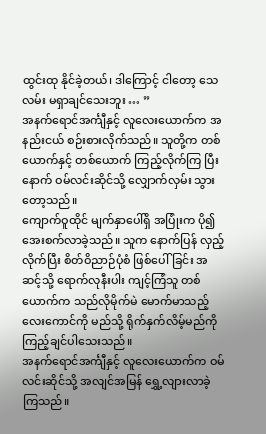ထွင်းထု နိုင်ခဲ့တယ်၊ ဒါကြောင့် ငါတော့ သေလမ်း မရှာချင်သေးဘူး … ”
အနက်ရောင်အင်္ကျီနှင့် လူလေးယောက်က အနည်းငယ် စဉ်းစားလိုက်သည်။ သူတို့က တစ်ယောက်နှင့် တစ်ယောက် ကြည့်လိုက်ကြ ပြီးနောက် ဝမ်လင်းဆိုင်သို့ လျှောက်လှမ်း သွားတော့သည်။
ကျောက်ဝူထိုင် မျက်နှာပေါ်ရှိ အပြုံးက ပို၍ အေးစက်လာခဲ့သည်။ သူက နောက်ပြန် လှည့်လိုက်ပြီး စိတ်ဝိညာဉ်ပုံစံ ဖြစ်ပေါ်ခြင်း အဆင့်သို့ ရောက်လုနီးပါး ကျင့်ကြံသူ တစ်ယောက်က သည်လိုမိုက်မဲ မောက်မာသည့် လေးကောင်ကို မည်သို့ ရိုက်နှက်လိမ့်မည်ကို ကြည့်ချင်ပါသေးသည်။
အနက်ရောင်အင်္ကျီနှင့် လူလေးယောက်က ဝမ်လင်းဆိုင်သို့ အလျင်အမြန် ရွှေ့လျားလာခဲ့ကြသည်။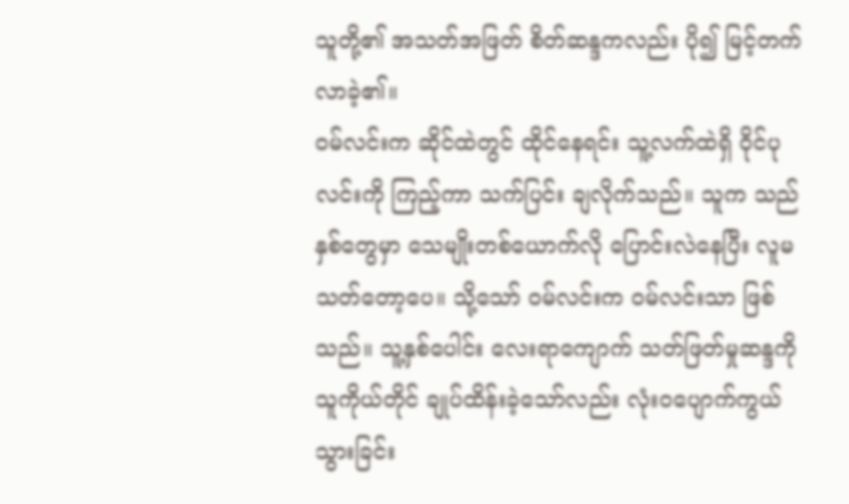သူတို့၏ အသတ်အဖြတ် စိတ်ဆန္ဒကလည်း ပို၍ မြင့်တက်လာခဲ့၏။
ဝမ်လင်းက ဆိုင်ထဲတွင် ထိုင်နေရင်း သူ့လက်ထဲရှိ ဝိုင်ပုလင်းကို ကြည့်ကာ သက်ပြင်း ချလိုက်သည်။ သူက သည်နှစ်တွေမှာ သေမျိုးတစ်ယောက်လို ပြောင်းလဲနေပြီး လူမသတ်တော့ပေ။ သို့သော် ဝမ်လင်းက ဝမ်လင်းသာ ဖြစ်သည်။ သူ့နှစ်ပေါင်း လေးရာကျောက် သတ်ဖြတ်မှုဆန္ဒကို သူကိုယ်တိုင် ချုပ်ထိန်းခဲ့သော်လည်း လုံးဝပျောက်ကွယ် သွားခြင်း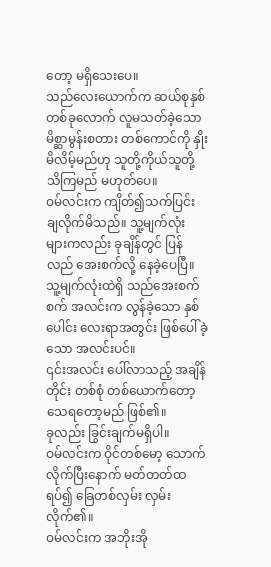တော့ မရှိသေးပေ။
သည်လေးယောက်က ဆယ်စုနှစ် တစ်ခုလောက် လူမသတ်ခဲ့သော မိစ္ဆာမွန်းစတား တစ်ကောင်ကို နှိုးမိလိမ့်မည်ဟု သူတို့ကိုယ်သူတို့ သိကြမည် မဟုတ်ပေ။
ဝမ်လင်းက ကျိတ်၍သက်ပြင်း ချလိုက်မိသည်။ သူ့မျက်လုံး များကလည်း ခုချိန်တွင် ပြန်လည် အေးစက်လို့ နေခဲ့ပေပြီ။ သူ့မျက်လုံးထဲရှိ သည်အေးစက်စက် အလင်းက လွန်ခဲ့သော နှစ်ပေါင်း လေးရာအတွင်း ဖြစ်ပေါ်ခဲ့သော အလင်းပင်။
၎င်းအလင်း ပေါ်လာသည့် အချိန်တိုင်း တစ်စုံ တစ်ယောက်တော့ သေရတော့မည် ဖြစ်၏။
ခုလည်း ခြွင်းချက်မရှိပါ။
ဝမ်လင်းက ဝိုင်တစ်မော့ သောက်လိုက်ပြီးနောက် မတ်တတ်ထရပ်၍ ခြေတစ်လှမ်း လှမ်းလိုက်၏။
ဝမ်လင်းက အဘိုးအို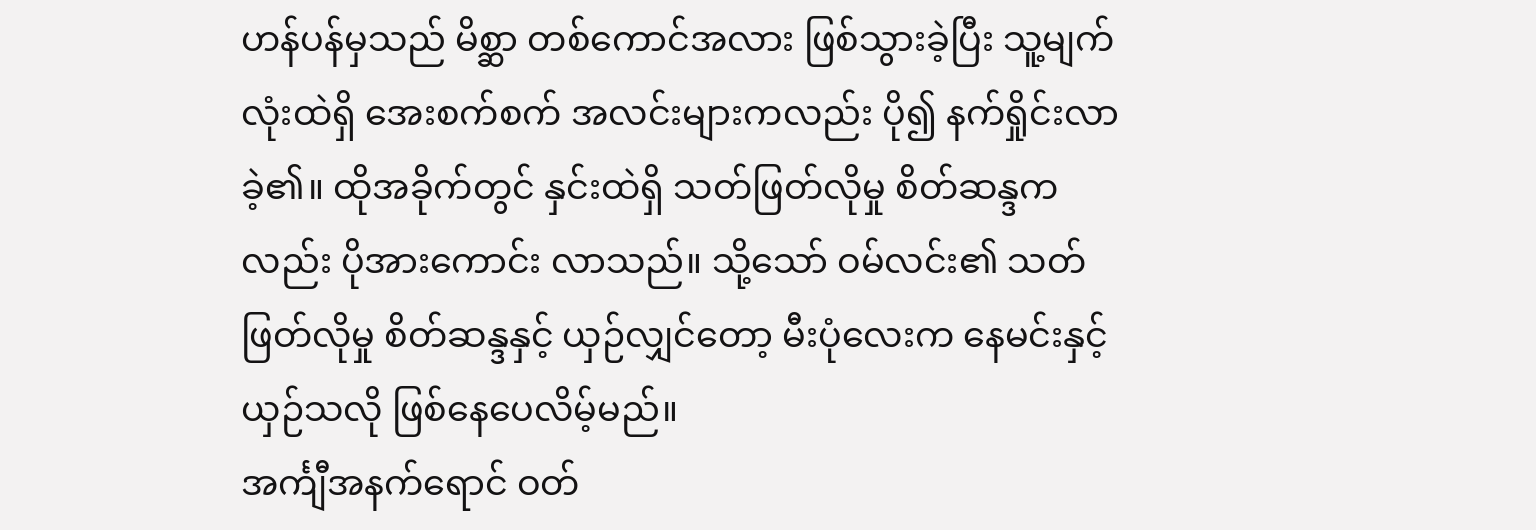ဟန်ပန်မှသည် မိစ္ဆာ တစ်ကောင်အလား ဖြစ်သွားခဲ့ပြီး သူ့မျက်လုံးထဲရှိ အေးစက်စက် အလင်းများကလည်း ပို၍ နက်ရှိုင်းလာခဲ့၏။ ထိုအခိုက်တွင် နှင်းထဲရှိ သတ်ဖြတ်လိုမှု စိတ်ဆန္ဒကလည်း ပိုအားကောင်း လာသည်။ သို့သော် ဝမ်လင်း၏ သတ်ဖြတ်လိုမှု စိတ်ဆန္ဒနှင့် ယှဉ်လျှင်တော့ မီးပုံလေးက နေမင်းနှင့် ယှဉ်သလို ဖြစ်နေပေလိမ့်မည်။
အင်္ကျီအနက်ရောင် ဝတ်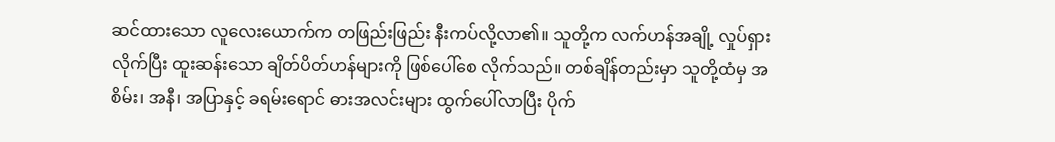ဆင်ထားသော လူလေးယောက်က တဖြည်းဖြည်း နီးကပ်လို့လာ၏။ သူတို့က လက်ဟန်အချို့ လှုပ်ရှားလိုက်ပြီး ထူးဆန်းသော ချိတ်ပိတ်ဟန်များကို ဖြစ်ပေါ်စေ လိုက်သည်။ တစ်ချိန်တည်းမှာ သူတို့ထံမှ အစိမ်း၊ အနီ၊ အပြာနှင့် ခရမ်းရောင် ဓားအလင်းများ ထွက်ပေါ်လာပြီး ပိုက်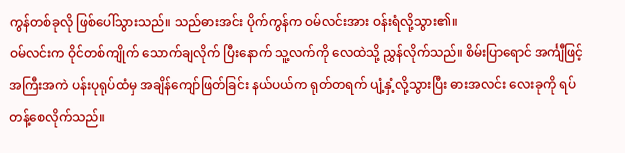ကွန်တစ်ခုလို ဖြစ်ပေါ်သွားသည်။ သည်ဓားအင်း ပိုက်ကွန်က ဝမ်လင်းအား ဝန်းရံလို့သွား၏။
ဝမ်လင်းက ဝိုင်တစ်ကျိုက် သောက်ချလိုက် ပြီးနောက် သူ့လက်ကို လေထဲသို့ ညွှန်လိုက်သည်။ စိမ်းပြာရောင် အင်္ကျီဖြင့် အကြီးအကဲ ပန်းပုရုပ်ထံမှ အချိန်ကျော်ဖြတ်ခြင်း နယ်ပယ်က ရုတ်တရက် ပျံ့နှံ့လို့သွားပြီး ဓားအလင်း လေးခုကို ရပ်တန့်စေလိုက်သည်။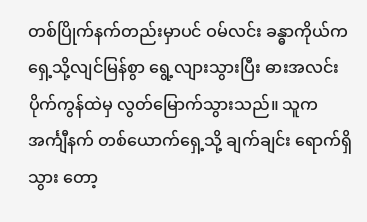တစ်ပြိုက်နက်တည်းမှာပင် ဝမ်လင်း ခန္ဓာကိုယ်က ရှေ့သို့လျင်မြန်စွာ ရွေ့လျားသွားပြီး ဓားအလင်း ပိုက်ကွန်ထဲမှ လွတ်မြောက်သွားသည်။ သူက အင်္ကျီနက် တစ်ယောက်ရှေ့သို့ ချက်ချင်း ရောက်ရှိသွား တော့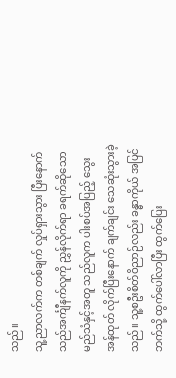သည်။
သူ့ညာလက်က တစ်ချက် လှုပ်ရှားသွား ပြီးနောက် သည်အင်္ကျီနက်လူကို ညွှန်လိုက်ရာ ခရက်ဆိုသော မည်သံနှင့်အတူ သည်လူက ပါးစပ်အပြည့် သွေးအန်ထုတ် လိုက်ပြီးနောက် ချက်ချင်း သေဆုံးသွားခဲ့သည်။ သူ့စဦးစိတ်ဝိညာဉ်လည်း ခန္ဓာကိုယ် အပြင်ဘက်သို့ ထွက်ပေါ်လာပြီး ထွက်ပြေး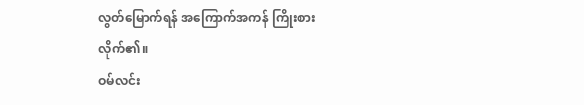လွတ်မြောက်ရန် အကြောက်အကန် ကြိုးစားလိုက်၏။
ဝမ်လင်း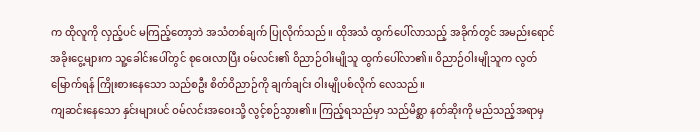က ထိုလူကို လှည့်ပင် မကြည့်တော့ဘဲ အသံတစ်ချက် ပြုလိုက်သည်။ ထိုအသံ ထွက်ပေါ်လာသည့် အခိုက်တွင် အမည်းရောင် အခိုးငွေ့များက သူ့ခေါင်းပေါ်တွင် စုဝေးလာပြီး ဝမ်လင်း၏ ဝိညာဉ်ဝါးမျိုသူ ထွက်ပေါ်လာ၏။ ဝိညာဉ်ဝါးမျိုသူက လွတ်မြောက်ရန် ကြိုးစားနေသော သည်စဦး စိတ်ဝိညာဉ်ကို ချက်ချင်း ဝါးမျိုပစ်လိုက် လေသည်။
ကျဆင်းနေသော နှင်းများပင် ဝမ်လင်းအဝေးသို့ လွင့်စဉ်သွား၏။ ကြည့်ရသည်မှာ သည်မိစ္ဆာ နတ်ဆိုးကို မည်သည့်အရာမှ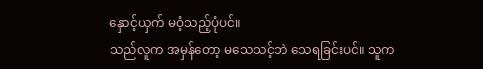နှောင့်ယှက် မဝံ့သည့်ပုံပင်။
သည်လူက အမှန်တော့ မသေသင့်ဘဲ သေရခြင်းပင်။ သူက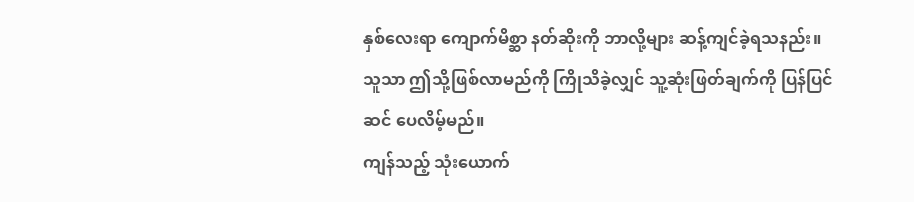နှစ်လေးရာ ကျောက်မိစ္ဆာ နတ်ဆိုးကို ဘာလို့များ ဆန့်ကျင်ခဲ့ရသနည်း။ သူသာ ဤသို့ဖြစ်လာမည်ကို ကြိုသိခဲ့လျှင် သူ့ဆုံးဖြတ်ချက်ကို ပြန်ပြင်ဆင် ပေလိမ့်မည်။
ကျန်သည့် သုံးယောက်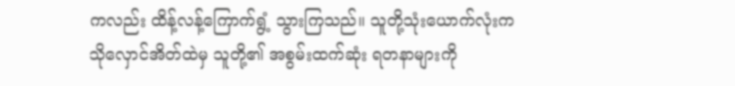ကလည်း ထိန့်လန့်ကြောက်ရွံ့ သွားကြသည်။ သူတို့သုံးယောက်လုံးက သိုလှောင်အိတ်ထဲမှ သူတို့၏ အစွမ်းထက်ဆုံး ရတနာများကို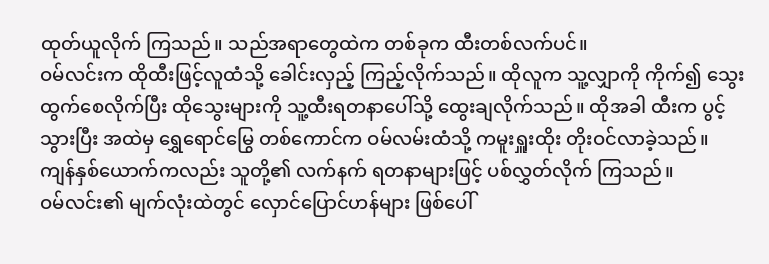ထုတ်ယူလိုက် ကြသည်။ သည်အရာတွေထဲက တစ်ခုက ထီးတစ်လက်ပင်။
ဝမ်လင်းက ထိုထီးဖြင့်လူထံသို့ ခေါင်းလှည့် ကြည့်လိုက်သည်။ ထိုလူက သူ့လျှာကို ကိုက်၍ သွေးထွက်စေလိုက်ပြီး ထိုသွေးများကို သူ့ထီးရတနာပေါ်သို့ ထွေးချလိုက်သည်။ ထိုအခါ ထီးက ပွင့်သွားပြီး အထဲမှ ရွှေရောင်မြွေ တစ်ကောင်က ဝမ်လမ်းထံသို့ ကမူးရှူးထိုး တိုးဝင်လာခဲ့သည်။
ကျန်နှစ်ယောက်ကလည်း သူတို့၏ လက်နက် ရတနာများဖြင့် ပစ်လွှတ်လိုက် ကြသည်။
ဝမ်လင်း၏ မျက်လုံးထဲတွင် လှောင်ပြောင်ဟန်များ ဖြစ်ပေါ်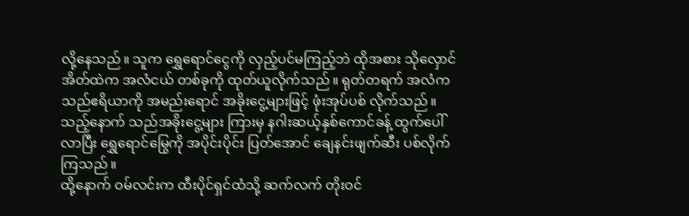လို့နေသည်။ သူက ရွှေရောင်ငွေကို လှည့်ပင်မကြည့်ဘဲ ထိုအစား သိုလှောင်အိတ်ထဲက အလံငယ် တစ်ခုကို ထုတ်ယူလိုက်သည်။ ရုတ်တရက် အလံက သည်ဧရိယာကို အမည်းရောင် အခိုးငွေ့များဖြင့် ဖုံးအုပ်ပစ် လိုက်သည်။ သည့်နောက် သည်အခိုးငွေ့များ ကြားမှ နဂါးဆယ့်နှစ်ကောင်ခန့် ထွက်ပေါ်လာပြီး ရွှေရောင်မြွေကို အပိုင်းပိုင်း ပြတ်အောင် ချေနင်းဖျက်ဆီး ပစ်လိုက်ကြသည်။
ထို့နောက် ဝမ်လင်းက ထီးပိုင်ရှင်ထံသို့ ဆက်လက် တိုးဝင်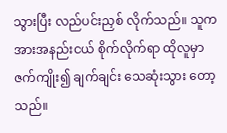သွားပြီး လည်ပင်းညှစ် လိုက်သည်။ သူက အားအနည်းငယ် စိုက်လိုက်ရာ ထိုလူမှာ ဇက်ကျိုး၍ ချက်ချင်း သေဆုံးသွား တော့သည်။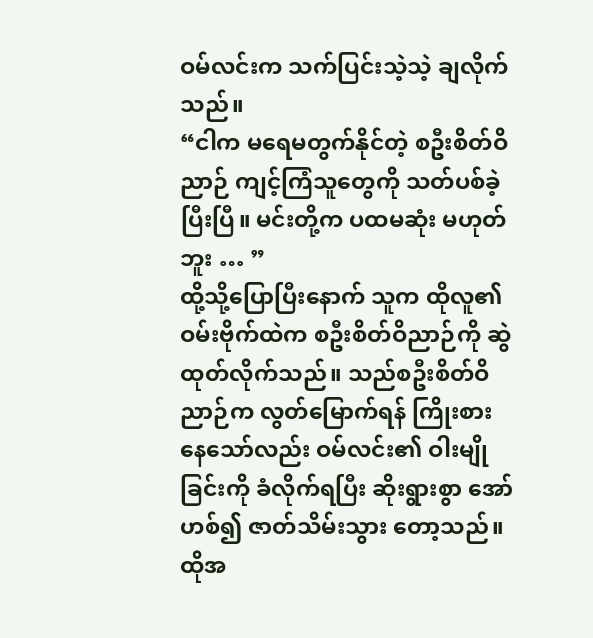ဝမ်လင်းက သက်ပြင်းသဲ့သဲ့ ချလိုက်သည်။
“ငါက မရေမတွက်နိုင်တဲ့ စဦးစိတ်ဝိညာဉ် ကျင့်ကြံသူတွေကို သတ်ပစ်ခဲ့ပြီးပြီ။ မင်းတို့က ပထမဆုံး မဟုတ်ဘူး … ”
ထို့သို့ပြောပြီးနောက် သူက ထိုလူ၏ဝမ်းဗိုက်ထဲက စဦးစိတ်ဝိညာဉ်ကို ဆွဲထုတ်လိုက်သည်။ သည်စဦးစိတ်ဝိညာဉ်က လွတ်မြောက်ရန် ကြိုးစားနေသော်လည်း ဝမ်လင်း၏ ဝါးမျိုခြင်းကို ခံလိုက်ရပြီး ဆိုးရွားစွာ အော်ဟစ်၍ ဇာတ်သိမ်းသွား တော့သည်။
ထိုအ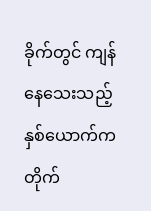ခိုက်တွင် ကျန်နေသေးသည့် နှစ်ယောက်က တိုက်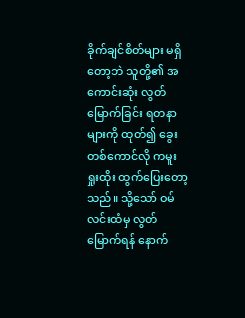ခိုက်ချင်စိတ်များ မရှိတော့ဘဲ သူတို့၏ အကောင်းဆုံး လွတ်မြောက်ခြင်း ရတနာများကို ထုတ်၍ ခွေးတစ်ကောင်လို ကမူးရှုးထိုး ထွက်ပြေးတော့သည်။ သို့သော် ဝမ်လင်းထံမှ လွတ်မြောက်ရန် နောက်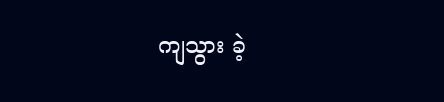ကျသွား ခဲ့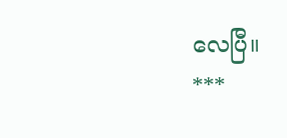လေပြီ။
***